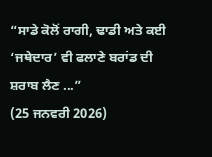“ਸਾਡੇ ਕੋਲੋਂ ਰਾਗੀ, ਢਾਡੀ ਅਤੇ ਕਈ ‘ਜਥੇਦਾਰ’ ਵੀ ਫਲਾਣੇ ਬਰਾਂਡ ਦੀ ਸ਼ਰਾਬ ਲੈਣ ...”
(25 ਜਨਵਰੀ 2026)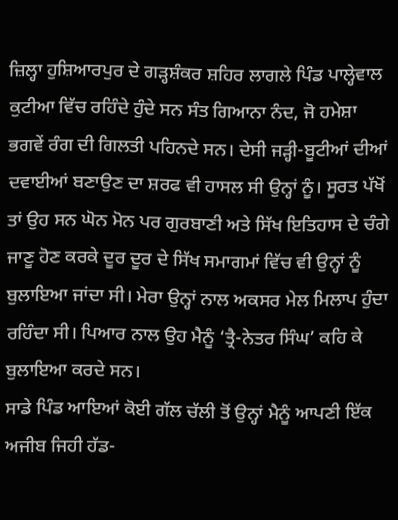ਜ਼ਿਲ੍ਹਾ ਹੁਸ਼ਿਆਰਪੁਰ ਦੇ ਗੜ੍ਹਸ਼ੰਕਰ ਸ਼ਹਿਰ ਲਾਗਲੇ ਪਿੰਡ ਪਾਲ੍ਹੇਵਾਲ ਕੁਟੀਆ ਵਿੱਚ ਰਹਿੰਦੇ ਹੁੰਦੇ ਸਨ ਸੰਤ ਗਿਆਨਾ ਨੰਦ, ਜੋ ਹਮੇਸ਼ਾ ਭਗਵੇਂ ਰੰਗ ਦੀ ਗਿਲਤੀ ਪਹਿਨਦੇ ਸਨ। ਦੇਸੀ ਜੜ੍ਹੀ-ਬੂਟੀਆਂ ਦੀਆਂ ਦਵਾਈਆਂ ਬਣਾਉਣ ਦਾ ਸ਼ਰਫ ਵੀ ਹਾਸਲ ਸੀ ਉਨ੍ਹਾਂ ਨੂੰ। ਸੂਰਤ ਪੱਖੋਂ ਤਾਂ ਉਹ ਸਨ ਘੋਨ ਮੋਨ ਪਰ ਗੁਰਬਾਣੀ ਅਤੇ ਸਿੱਖ ਇਤਿਹਾਸ ਦੇ ਚੰਗੇ ਜਾਣੂ ਹੋਣ ਕਰਕੇ ਦੂਰ ਦੂਰ ਦੇ ਸਿੱਖ ਸਮਾਗਮਾਂ ਵਿੱਚ ਵੀ ਉਨ੍ਹਾਂ ਨੂੰ ਬੁਲਾਇਆ ਜਾਂਦਾ ਸੀ। ਮੇਰਾ ਉਨ੍ਹਾਂ ਨਾਲ ਅਕਸਰ ਮੇਲ ਮਿਲਾਪ ਹੁੰਦਾ ਰਹਿੰਦਾ ਸੀ। ਪਿਆਰ ਨਾਲ ਉਹ ਮੈਨੂੰ ‘ਤ੍ਰੈ-ਨੇਤਰ ਸਿੰਘ’ ਕਹਿ ਕੇ ਬੁਲਾਇਆ ਕਰਦੇ ਸਨ।
ਸਾਡੇ ਪਿੰਡ ਆਇਆਂ ਕੋਈ ਗੱਲ ਚੱਲੀ ਤੋਂ ਉਨ੍ਹਾਂ ਮੈਨੂੰ ਆਪਣੀ ਇੱਕ ਅਜੀਬ ਜਿਹੀ ਹੱਡ-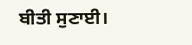ਬੀਤੀ ਸੁਣਾਈ।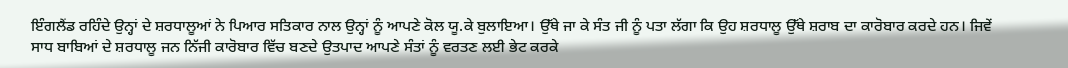ਇੰਗਲੈਂਡ ਰਹਿੰਦੇ ਉਨ੍ਹਾਂ ਦੇ ਸ਼ਰਧਾਲੂਆਂ ਨੇ ਪਿਆਰ ਸਤਿਕਾਰ ਨਾਲ ਉਨ੍ਹਾਂ ਨੂੰ ਆਪਣੇ ਕੋਲ ਯੂ.ਕੇ ਬੁਲਾਇਆ। ਉੱਥੇ ਜਾ ਕੇ ਸੰਤ ਜੀ ਨੂੰ ਪਤਾ ਲੱਗਾ ਕਿ ਉਹ ਸ਼ਰਧਾਲੂ ਉੱਥੇ ਸ਼ਰਾਬ ਦਾ ਕਾਰੋਬਾਰ ਕਰਦੇ ਹਨ। ਜਿਵੇਂ ਸਾਧ ਬਾਬਿਆਂ ਦੇ ਸ਼ਰਧਾਲੂ ਜਨ ਨਿੱਜੀ ਕਾਰੋਬਾਰ ਵਿੱਚ ਬਣਦੇ ਉਤਪਾਦ ਆਪਣੇ ਸੰਤਾਂ ਨੂੰ ਵਰਤਣ ਲਈ ਭੇਟ ਕਰਕੇ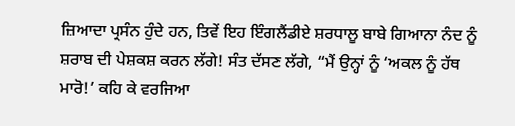ਜ਼ਿਆਦਾ ਪ੍ਰਸੰਨ ਹੁੰਦੇ ਹਨ, ਤਿਵੇਂ ਇਹ ਇੰਗਲੈਂਡੀਏ ਸ਼ਰਧਾਲੂ ਬਾਬੇ ਗਿਆਨਾ ਨੰਦ ਨੂੰ ਸ਼ਰਾਬ ਦੀ ਪੇਸ਼ਕਸ਼ ਕਰਨ ਲੱਗੇ! ਸੰਤ ਦੱਸਣ ਲੱਗੇ, “ਮੈਂ ਉਨ੍ਹਾਂ ਨੂੰ ‘ਅਕਲ ਨੂੰ ਹੱਥ ਮਾਰੋ!’ ਕਹਿ ਕੇ ਵਰਜਿਆ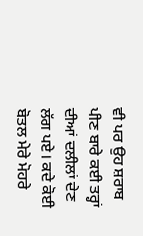ਵੀ ਪਰ ਉਹ ਸ਼ਰਾਬ ਪੀਣ ਬਾਰੇ ਕਈ ਤਰ੍ਹਾਂ ਦੀਆਂ ਦਲੀਲਾਂ ਦੇਣ ਲੱਗ ਪਏ। ਕਦੇ ਕੋਈ ਬੋਤਲ ਮੇਰੇ ਮੋਹਰੇ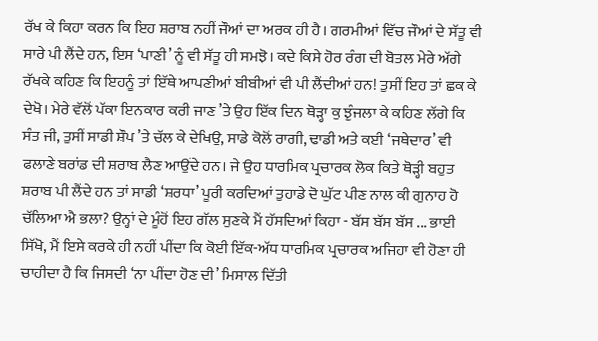ਰੱਖ ਕੇ ਕਿਹਾ ਕਰਨ ਕਿ ਇਹ ਸ਼ਰਾਬ ਨਹੀਂ ਜੌਆਂ ਦਾ ਅਰਕ ਹੀ ਹੈ। ਗਰਮੀਆਂ ਵਿੱਚ ਜੌਆਂ ਦੇ ਸੱਤੂ ਵੀ ਸਾਰੇ ਪੀ ਲੈਂਦੇ ਹਨ, ਇਸ ‘ਪਾਣੀ’ ਨੂੰ ਵੀ ਸੱਤੂ ਹੀ ਸਮਝੋ। ਕਦੇ ਕਿਸੇ ਹੋਰ ਰੰਗ ਦੀ ਬੋਤਲ ਮੇਰੇ ਅੱਗੇ ਰੱਖਕੇ ਕਹਿਣ ਕਿ ਇਹਨੂੰ ਤਾਂ ਇੱਥੇ ਆਪਣੀਆਂ ਬੀਬੀਆਂ ਵੀ ਪੀ ਲੈਂਦੀਆਂ ਹਨ! ਤੁਸੀਂ ਇਹ ਤਾਂ ਛਕ ਕੇ ਦੇਖੋ। ਮੇਰੇ ਵੱਲੋਂ ਪੱਕਾ ਇਨਕਾਰ ਕਰੀ ਜਾਣ ’ਤੇ ਉਹ ਇੱਕ ਦਿਨ ਥੋੜ੍ਹਾ ਕੁ ਝੁੰਜਲਾ ਕੇ ਕਹਿਣ ਲੱਗੇ ਕਿ ਸੰਤ ਜੀ, ਤੁਸੀਂ ਸਾਡੀ ਸ਼ੌਪ ’ਤੇ ਚੱਲ ਕੇ ਦੇਖਿਉ, ਸਾਡੇ ਕੋਲੋਂ ਰਾਗੀ, ਢਾਡੀ ਅਤੇ ਕਈ ‘ਜਥੇਦਾਰ’ ਵੀ ਫਲਾਣੇ ਬਰਾਂਡ ਦੀ ਸ਼ਰਾਬ ਲੈਣ ਆਉਂਦੇ ਹਨ। ਜੇ ਉਹ ਧਾਰਮਿਕ ਪ੍ਰਚਾਰਕ ਲੋਕ ਕਿਤੇ ਥੋੜ੍ਹੀ ਬਹੁਤ ਸ਼ਰਾਬ ਪੀ ਲੈਂਦੇ ਹਨ ਤਾਂ ਸਾਡੀ ‘ਸ਼ਰਧਾ’ ਪੂਰੀ ਕਰਦਿਆਂ ਤੁਹਾਡੇ ਦੋ ਘੁੱਟ ਪੀਣ ਨਾਲ ਕੀ ਗੁਨਾਹ ਹੋ ਚੱਲਿਆ ਐ ਭਲਾ? ਉਨ੍ਹਾਂ ਦੇ ਮੂੰਹੋਂ ਇਹ ਗੱਲ ਸੁਣਕੇ ਮੈਂ ਹੱਸਦਿਆਂ ਕਿਹਾ - ਬੱਸ ਬੱਸ ਬੱਸ ... ਭਾਈ ਸਿੱਖੋ, ਮੈਂ ਇਸੇ ਕਰਕੇ ਹੀ ਨਹੀਂ ਪੀਂਦਾ ਕਿ ਕੋਈ ਇੱਕ-ਅੱਧ ਧਾਰਮਿਕ ਪ੍ਰਚਾਰਕ ਅਜਿਹਾ ਵੀ ਹੋਣਾ ਹੀ ਚਾਹੀਦਾ ਹੈ ਕਿ ਜਿਸਦੀ ‘ਨਾ ਪੀਂਦਾ ਹੋਣ ਦੀ’ ਮਿਸਾਲ ਦਿੱਤੀ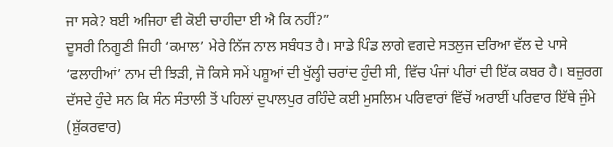ਜਾ ਸਕੇ? ਬਈ ਅਜਿਹਾ ਵੀ ਕੋਈ ਚਾਹੀਦਾ ਈ ਐ ਕਿ ਨਹੀਂ?”
ਦੂਸਰੀ ਨਿਗੂਣੀ ਜਿਹੀ ‘ਕਮਾਲ’ ਮੇਰੇ ਨਿੱਜ ਨਾਲ ਸਬੰਧਤ ਹੈ। ਸਾਡੇ ਪਿੰਡ ਲਾਗੇ ਵਗਦੇ ਸਤਲੁਜ ਦਰਿਆ ਵੱਲ ਦੇ ਪਾਸੇ ‘ਫਲਾਹੀਆਂ’ ਨਾਮ ਦੀ ਝਿੜੀ, ਜੋ ਕਿਸੇ ਸਮੇਂ ਪਸ਼ੂਆਂ ਦੀ ਖੁੱਲ੍ਹੀ ਚਰਾਂਦ ਹੁੰਦੀ ਸੀ, ਵਿੱਚ ਪੰਜਾਂ ਪੀਰਾਂ ਦੀ ਇੱਕ ਕਬਰ ਹੈ। ਬਜ਼ੁਰਗ ਦੱਸਦੇ ਹੁੰਦੇ ਸਨ ਕਿ ਸੰਨ ਸੰਤਾਲੀ ਤੋਂ ਪਹਿਲਾਂ ਦੁਪਾਲਪੁਰ ਰਹਿੰਦੇ ਕਈ ਮੁਸਲਿਮ ਪਰਿਵਾਰਾਂ ਵਿੱਚੋਂ ਅਰਾਈਂ ਪਰਿਵਾਰ ਇੱਥੇ ਜੁੰਮੇ (ਸ਼ੁੱਕਰਵਾਰ)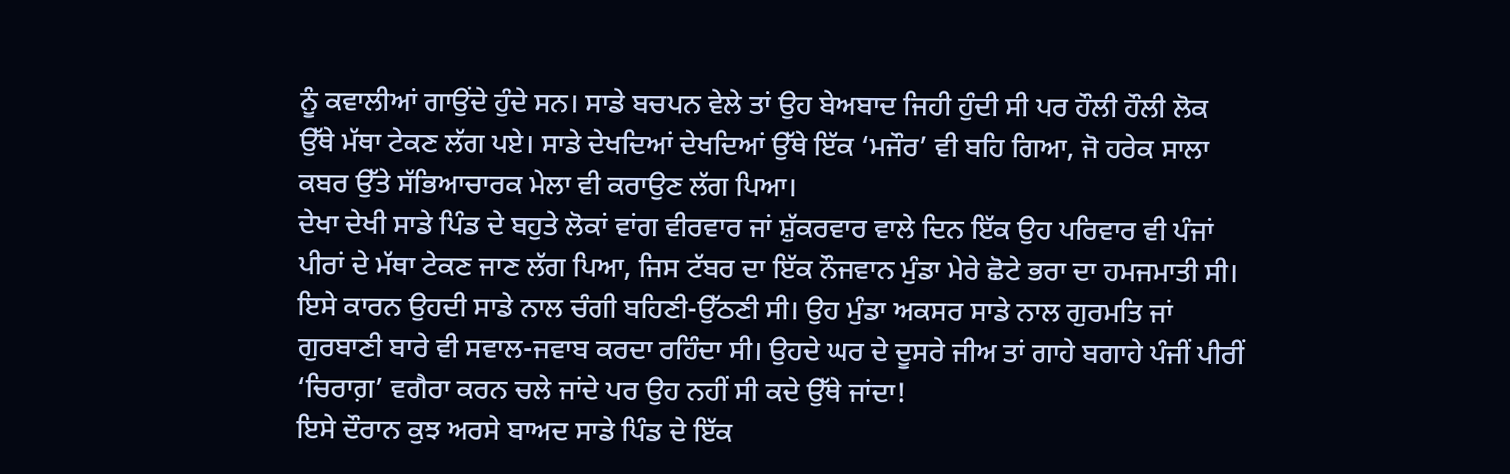ਨੂੰ ਕਵਾਲੀਆਂ ਗਾਉਂਦੇ ਹੁੰਦੇ ਸਨ। ਸਾਡੇ ਬਚਪਨ ਵੇਲੇ ਤਾਂ ਉਹ ਬੇਅਬਾਦ ਜਿਹੀ ਹੁੰਦੀ ਸੀ ਪਰ ਹੌਲੀ ਹੌਲੀ ਲੋਕ ਉੱਥੇ ਮੱਥਾ ਟੇਕਣ ਲੱਗ ਪਏ। ਸਾਡੇ ਦੇਖਦਿਆਂ ਦੇਖਦਿਆਂ ਉੱਥੇ ਇੱਕ ‘ਮਜੌਰ’ ਵੀ ਬਹਿ ਗਿਆ, ਜੋ ਹਰੇਕ ਸਾਲਾ ਕਬਰ ਉੱਤੇ ਸੱਭਿਆਚਾਰਕ ਮੇਲਾ ਵੀ ਕਰਾਉਣ ਲੱਗ ਪਿਆ।
ਦੇਖਾ ਦੇਖੀ ਸਾਡੇ ਪਿੰਡ ਦੇ ਬਹੁਤੇ ਲੋਕਾਂ ਵਾਂਗ ਵੀਰਵਾਰ ਜਾਂ ਸ਼ੁੱਕਰਵਾਰ ਵਾਲੇ ਦਿਨ ਇੱਕ ਉਹ ਪਰਿਵਾਰ ਵੀ ਪੰਜਾਂ ਪੀਰਾਂ ਦੇ ਮੱਥਾ ਟੇਕਣ ਜਾਣ ਲੱਗ ਪਿਆ, ਜਿਸ ਟੱਬਰ ਦਾ ਇੱਕ ਨੌਜਵਾਨ ਮੁੰਡਾ ਮੇਰੇ ਛੋਟੇ ਭਰਾ ਦਾ ਹਮਜਮਾਤੀ ਸੀ। ਇਸੇ ਕਾਰਨ ਉਹਦੀ ਸਾਡੇ ਨਾਲ ਚੰਗੀ ਬਹਿਣੀ-ਉੱਠਣੀ ਸੀ। ਉਹ ਮੁੰਡਾ ਅਕਸਰ ਸਾਡੇ ਨਾਲ ਗੁਰਮਤਿ ਜਾਂ ਗੁਰਬਾਣੀ ਬਾਰੇ ਵੀ ਸਵਾਲ-ਜਵਾਬ ਕਰਦਾ ਰਹਿੰਦਾ ਸੀ। ਉਹਦੇ ਘਰ ਦੇ ਦੂਸਰੇ ਜੀਅ ਤਾਂ ਗਾਹੇ ਬਗਾਹੇ ਪੰਜੀਂ ਪੀਰੀਂ ‘ਚਿਰਾਗ਼’ ਵਗੈਰਾ ਕਰਨ ਚਲੇ ਜਾਂਦੇ ਪਰ ਉਹ ਨਹੀਂ ਸੀ ਕਦੇ ਉੱਥੇ ਜਾਂਦਾ!
ਇਸੇ ਦੌਰਾਨ ਕੁਝ ਅਰਸੇ ਬਾਅਦ ਸਾਡੇ ਪਿੰਡ ਦੇ ਇੱਕ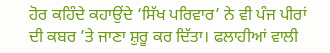ਹੋਰ ਕਹਿੰਦੇ ਕਹਾਉਂਦੇ ‘ਸਿੱਖ ਪਰਿਵਾਰ’ ਨੇ ਵੀ ਪੰਜ ਪੀਰਾਂ ਦੀ ਕਬਰ ’ਤੇ ਜਾਣਾ ਸ਼ੁਰੂ ਕਰ ਦਿੱਤਾ। ਫਲਾਹੀਆਂ ਵਾਲੀ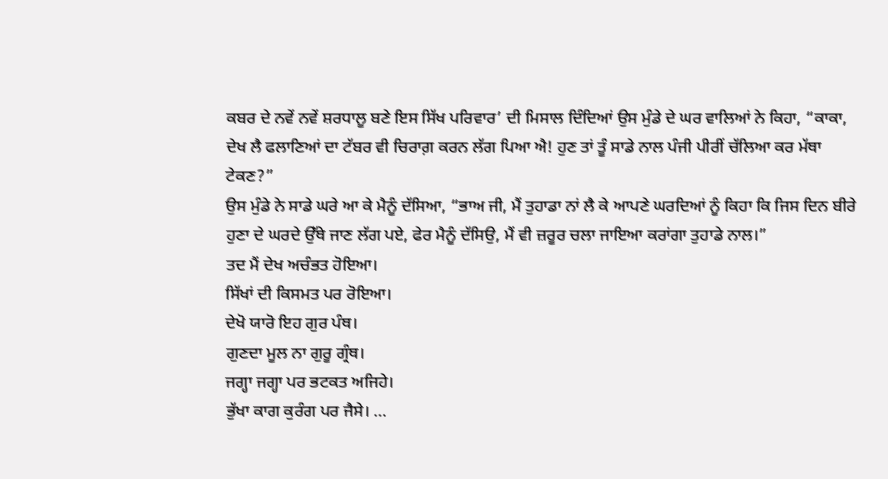ਕਬਰ ਦੇ ਨਵੇਂ ਨਵੇਂ ਸ਼ਰਧਾਲੂ ਬਣੇ ਇਸ ਸਿੱਖ ਪਰਿਵਾਰ’ ਦੀ ਮਿਸਾਲ ਦਿੰਦਿਆਂ ਉਸ ਮੁੰਡੇ ਦੇ ਘਰ ਵਾਲਿਆਂ ਨੇ ਕਿਹਾ, “ਕਾਕਾ, ਦੇਖ ਲੈ ਫਲਾਣਿਆਂ ਦਾ ਟੱਬਰ ਵੀ ਚਿਰਾਗ਼ ਕਰਨ ਲੱਗ ਪਿਆ ਐ! ਹੁਣ ਤਾਂ ਤੂੰ ਸਾਡੇ ਨਾਲ ਪੰਜੀ ਪੀਰੀਂ ਚੱਲਿਆ ਕਰ ਮੱਥਾ ਟੇਕਣ?”
ਉਸ ਮੁੰਡੇ ਨੇ ਸਾਡੇ ਘਰੇ ਆ ਕੇ ਮੈਨੂੰ ਦੱਸਿਆ, “ਭਾਅ ਜੀ, ਮੈਂ ਤੁਹਾਡਾ ਨਾਂ ਲੈ ਕੇ ਆਪਣੇ ਘਰਦਿਆਂ ਨੂੰ ਕਿਹਾ ਕਿ ਜਿਸ ਦਿਨ ਬੀਰੇ ਹੁਣਾ ਦੇ ਘਰਦੇ ਉੱਥੇ ਜਾਣ ਲੱਗ ਪਏ, ਫੇਰ ਮੈਨੂੰ ਦੱਸਿਉ, ਮੈਂ ਵੀ ਜ਼ਰੂਰ ਚਲਾ ਜਾਇਆ ਕਰਾਂਗਾ ਤੁਹਾਡੇ ਨਾਲ।”
ਤਦ ਮੈਂ ਦੇਖ ਅਚੰਭਤ ਹੋਇਆ।
ਸਿੱਖਾਂ ਦੀ ਕਿਸਮਤ ਪਰ ਰੋਇਆ।
ਦੇਖੋ ਯਾਰੋ ਇਹ ਗੁਰ ਪੰਥ।
ਗੁਣਦਾ ਮੂਲ ਨਾ ਗੁਰੂ ਗ੍ਰੰਥ।
ਜਗ੍ਹਾ ਜਗ੍ਹਾ ਪਰ ਭਟਕਤ ਅਜਿਹੇ।
ਭੁੱਖਾ ਕਾਗ ਕੁਰੰਗ ਪਰ ਜੈਸੇ। …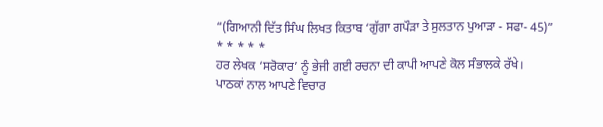“(ਗਿਆਨੀ ਦਿੱਤ ਸਿੰਘ ਲਿਖਤ ਕਿਤਾਬ ‘ਗੁੱਗਾ ਗਪੌੜਾ ਤੇ ਸੁਲਤਾਨ ਪੁਆੜਾ - ਸਫਾ- 45)”
* * * * *
ਹਰ ਲੇਖਕ ‘ਸਰੋਕਾਰ’ ਨੂੰ ਭੇਜੀ ਗਈ ਰਚਨਾ ਦੀ ਕਾਪੀ ਆਪਣੇ ਕੋਲ ਸੰਭਾਲਕੇ ਰੱਖੇ।
ਪਾਠਕਾਂ ਨਾਲ ਆਪਣੇ ਵਿਚਾਰ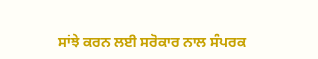ਸਾਂਝੇ ਕਰਨ ਲਈ ਸਰੋਕਾਰ ਨਾਲ ਸੰਪਰਕ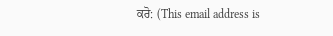ਕਰੋ: (This email address is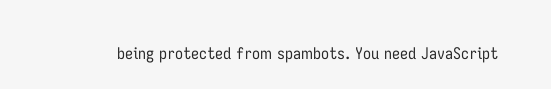being protected from spambots. You need JavaScript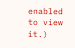enabled to view it.)